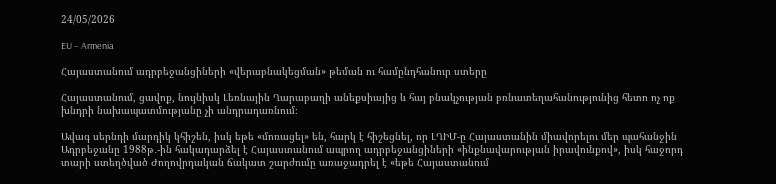24/05/2026

EU – Armenia

Հայաստանում ադրբեջանցիների «վերաբնակեցման» թեման ու համընդհանուր ստերը

Հայաստանում, ցավոք, նույնիսկ Լեռնային Ղարաբաղի անեքսիայից և հայ բնակչության բռնատեղահանությունից հետո ոչ ոք խնդրի նախապատմությանը չի անդրադառնում։

Ավագ սերնդի մարդիկ կհիշեն, իսկ եթե «մոռացել» են, հարկ է հիշեցնել, որ ԼՂԻՄ-ը Հայաստանին միավորելու մեր պահանջին Ադրբեջանը 1988թ․-ին հակադարձել է Հայաստանում ապրող ադրբեջանցիների «ինքնավարության իրավունքով», իսկ հաջորդ տարի ստեղծված Ժողովրդական ճակատ շարժումը առաջադրել է «եթե Հայաստանում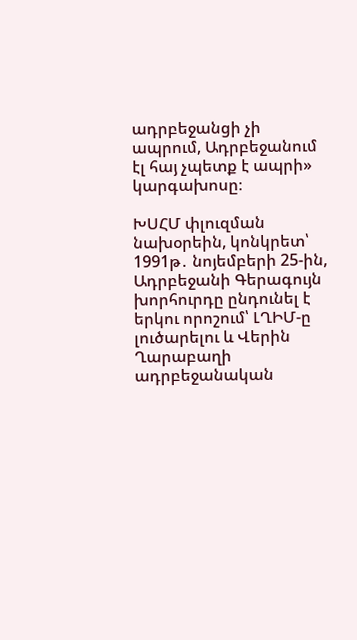ադրբեջանցի չի ապրում, Ադրբեջանում էլ հայ չպետք է ապրի» կարգախոսը։

ԽՍՀՄ փլուզման նախօրեին, կոնկրետ՝ 1991թ․ նոյեմբերի 25-ին, Ադրբեջանի Գերագույն խորհուրդը ընդունել է երկու որոշում՝ ԼՂԻՄ-ը լուծարելու և Վերին Ղարաբաղի ադրբեջանական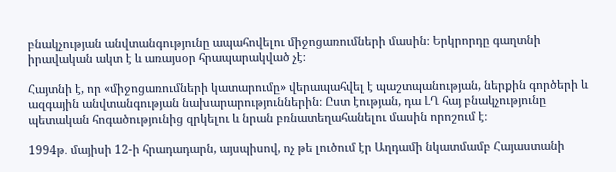բնակչության անվտանգությունը ապահովելու միջոցառումների մասին։ Երկրորդը գաղտնի իրավական ակտ է և առայսօր հրապարակված չէ։

Հայտնի է, որ «միջոցառումների կատարումը» վերապահվել է պաշտպանության, ներքին գործերի և ազգային անվտանգության նախարարություններին։ Ըստ էության, դա ԼՂ հայ բնակչությունը պետական հոգածությունից զրկելու և նրան բռնատեղահանելու մասին որոշում է։

1994թ․ մայիսի 12-ի հրադադարն, այսպիսով, ոչ թե լուծում էր Աղդամի նկատմամբ Հայաստանի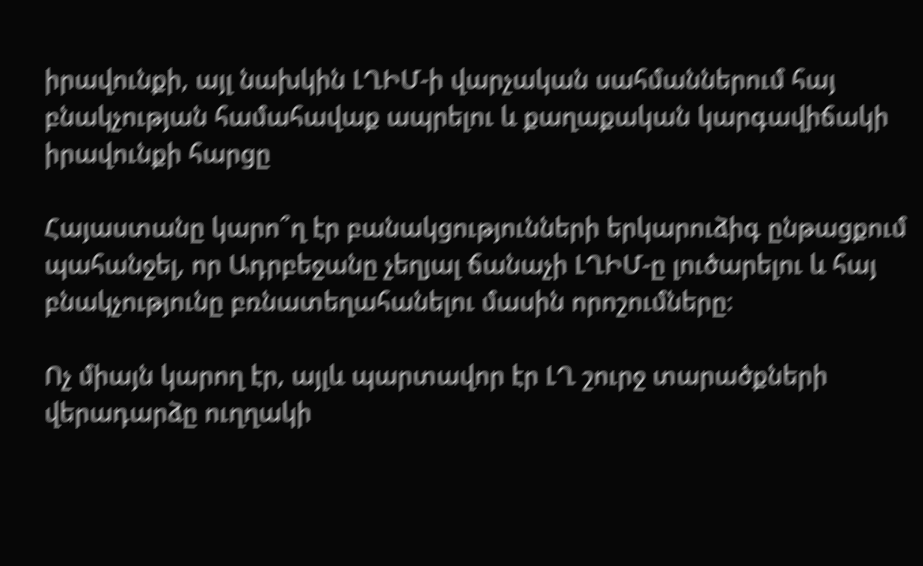իրավունքի, այլ նախկին ԼՂԻՄ-ի վարչական սահմաններում հայ բնակչության համահավաք ապրելու և քաղաքական կարգավիճակի իրավունքի հարցը

Հայաստանը կարո՞ղ էր բանակցությունների երկարուձիգ ընթացքում պահանջել, որ Ադրբեջանը չեղյալ ճանաչի ԼՂԻՄ-ը լուծարելու և հայ բնակչությունը բռնատեղահանելու մասին որոշումները։

Ոչ միայն կարող էր, այլև պարտավոր էր ԼՂ շուրջ տարածքների վերադարձը ուղղակի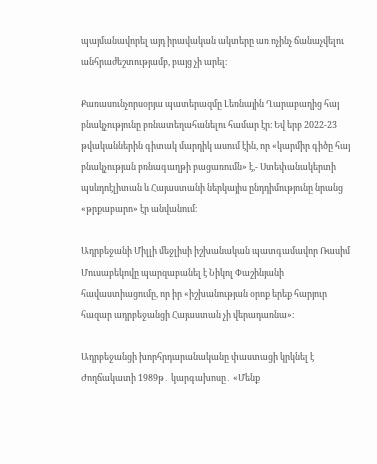պայմանավորել այդ իրավական ակտերը առ ոչինչ ճանաչվելու անհրաժեշտությամբ, բայց չի արել։

Քառասունչորսօրյա պատերազմը Լեռնային Ղարաբաղից հայ բնակչությունը բռնատեղահանելու համար էր։ Եվ երբ 2022-23 թվականներին գիտակ մարդիկ ասում էին, որ «կարմիր գիծը հայ բնակչության բռնագաղթի բացառումն» է,- Ստեփանակերտի պսևդոէլիտան և Հայաստանի ներկայիս ընդդիմությունը նրանց «թրքաբարո» էր անվանում։

Ադրբեջանի Միլլի մեջլիսի իշխանական պատգամավոր Ռասիմ Մուսաբեկովը պարզաբանել է Նիկոլ Փաշինյանի հավաստիացումը, որ իր «իշխանության օրոք երեք հարյուր հազար ադրբեջանցի Հայաստան չի վերադառնա»։

Ադրբեջանցի խորհրդարանականը փաստացի կրկնել է Ժողճակատի 1989թ․ կարգախոսը․ «Մենք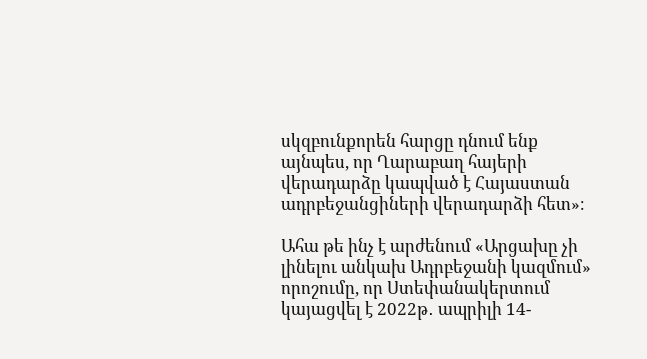սկզբունքորեն հարցը դնում ենք այնպես, որ Ղարաբաղ հայերի վերադարձը կապված է Հայաստան ադրբեջանցիների վերադարձի հետ»։

Ահա թե ինչ է արժենում «Արցախը չի լինելու անկախ Ադրբեջանի կազմում» որոշումը, որ Ստեփանակերտում կայացվել է 2022թ․ ապրիլի 14-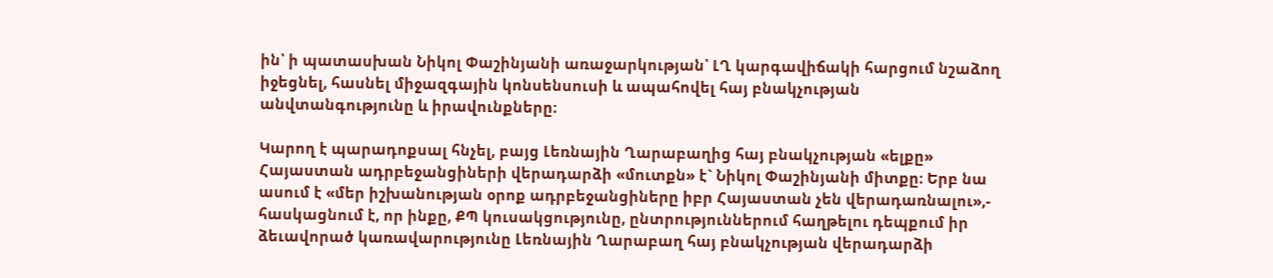ին՝ ի պատասխան Նիկոլ Փաշինյանի առաջարկության՝ ԼՂ կարգավիճակի հարցում նշաձող իջեցնել, հասնել միջազգային կոնսենսուսի և ապահովել հայ բնակչության անվտանգությունը և իրավունքները։

Կարող է պարադոքսալ հնչել, բայց Լեռնային Ղարաբաղից հայ բնակչության «ելքը» Հայաստան ադրբեջանցիների վերադարձի «մուտքն» է` Նիկոլ Փաշինյանի միտքը։ Երբ նա ասում է «մեր իշխանության օրոք ադրբեջանցիները իբր Հայաստան չեն վերադառնալու»,- հասկացնում է, որ ինքը, ՔՊ կուսակցությունը, ընտրություններում հաղթելու դեպքում իր ձեւավորած կառավարությունը Լեռնային Ղարաբաղ հայ բնակչության վերադարձի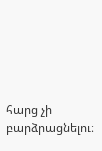հարց չի բարձրացնելու։